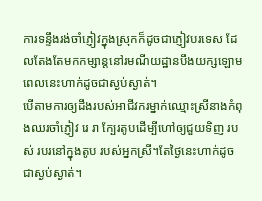ការទន្ទឹងរង់ចាំភ្ញៀវក្នុងស្រុកក៏ដូចជាភ្ញៀវបរទេស ដែលតែងតែមកកម្សាន្តនៅរមណីយដ្ឋានបឹងយក្សឡោមពេលនេះហាក់ដូចជាស្ងប់ស្ងាត់។
បើតាមការឲ្យដឹងរបស់អាជីវករម្នាក់ឈ្មោះស្រីនាងកំពុងឈរចាំភ្ញៀវ រេ រា ក្បែរតូបដើម្បីហៅឲ្យជួយទិញ របស់ របរនៅក្នុងតូប របស់អ្នកស្រី។តែថ្ងៃនេះហាក់ដូចជាស្ងប់ស្ងាត់។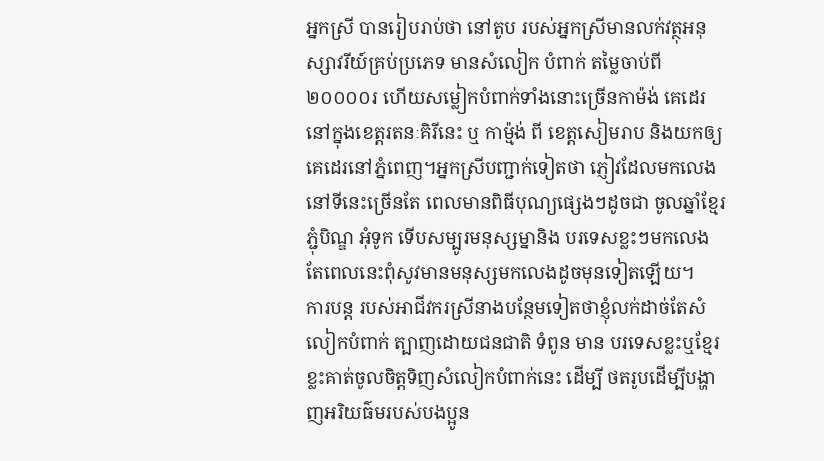អ្នកស្រី បានរៀបរាប់ថា នៅតូប របស់អ្នកស្រីមានលក់វត្ថុអនុស្សាវរីយ៍គ្រប់ប្រភេទ មានសំលៀក បំពាក់ តម្លៃចាប់ពី ២០០០០រ ហើយសម្លៀកបំពាក់ទាំងនោះច្រើនកាម៉ង់ គេដេរ នៅក្នុងខេត្តរតនៈគិរីនេះ ឬ កាម្ម៉ង់ ពី ខេត្តសៀមរាប និងយកឲ្យគេដេរនៅភ្នំពេញ។អ្នកស្រីបញ្ជាក់ទៀតថា ភ្ញៀវដែលមកលេងនៅទីនេះច្រើនតែ ពេលមានពិធីបុណ្យផ្សេងៗដូចជា ចូលឆ្នាំខ្មែរ ភ្ជុំបិណ្ឌ អុំទូក ទើបសម្បូរមនុស្សម្នានិង បរទេសខ្លះៗមកលេង តែពេលនេះពុំសូវមានមនុស្សមកលេងដូចមុនទៀតឡើយ។
ការបន្ត របស់អាជីវករស្រីនាងបន្ថែមទៀតថាខ្ញុំលក់ដាច់តែសំលៀកបំពាក់ ត្បាញដោយជនជាតិ ទំពូន មាន បរទេសខ្លះឬខ្មែរខ្លះគាត់ចូលចិត្តទិញសំលៀកបំពាក់នេះ ដើម្បី ថតរូបដើម្បីបង្ហាញអរិយធ៌មរបស់បងប្អូន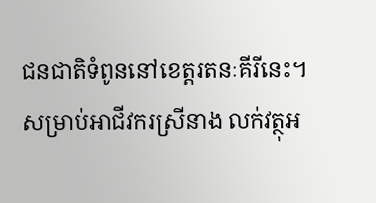ជនជាតិទំពូននៅខេត្តរតនៈគីរីនេះ។
សម្រាប់អាជីវករស្រីនាង លក់វត្ថុអ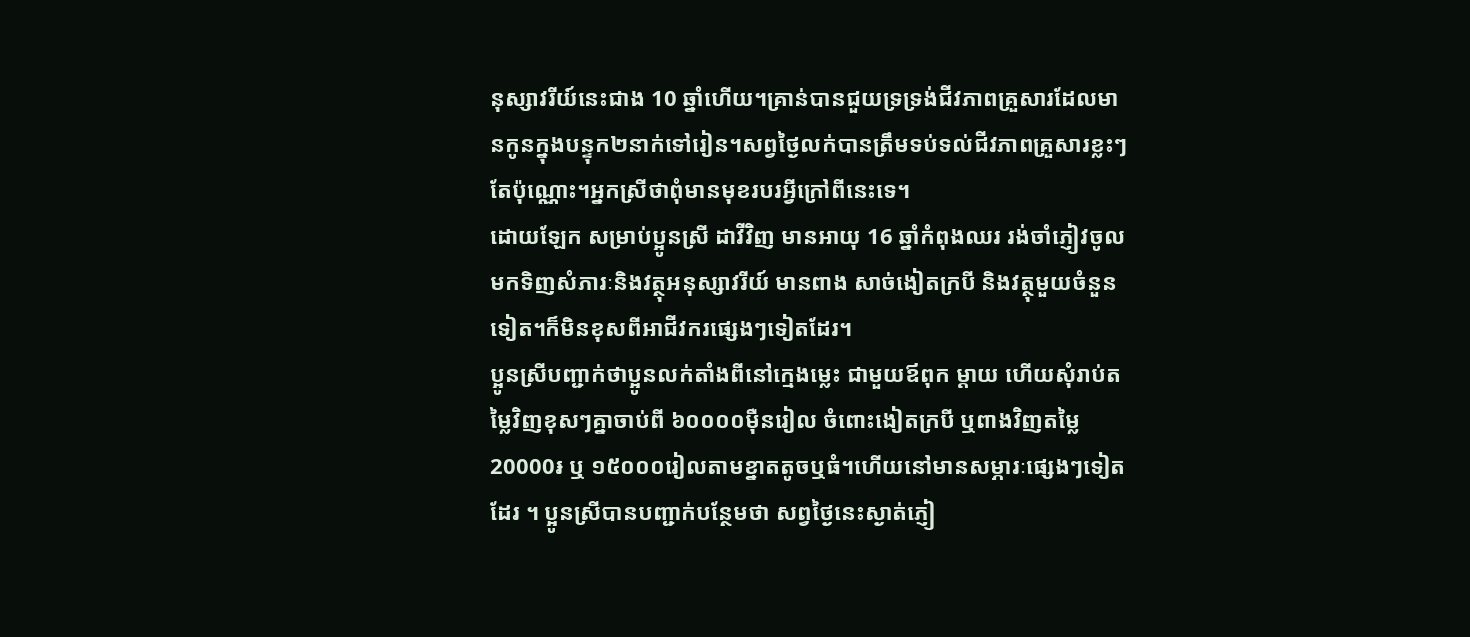នុស្សាវរីយ៍នេះជាង 10 ឆ្នាំហើយ។គ្រាន់បានជួយទ្រទ្រង់ជីវភាពគ្រួសារដែលមានកូនក្នុងបន្ទុក២នាក់ទៅរៀន។សព្វថ្ងៃលក់បានត្រឹមទប់ទល់ជីវភាពគ្រួសារខ្លះៗតែប៉ុណ្ណោះ។អ្នកស្រីថាពុំមានមុខរបរអ្វីក្រៅពីនេះទេ។
ដោយឡែក សម្រាប់ប្អូនស្រី ដាវីវិញ មានអាយុ 16 ឆ្នាំកំពុងឈរ រង់ចាំភ្ញៀវចូលមកទិញសំភារៈនិងវត្ថុអនុស្សាវរីយ៍ មានពាង សាច់ងៀតក្របី និងវត្ថុមួយចំនួនទៀត។ក៏មិនខុសពីអាជីវករផ្សេងៗទៀតដែរ។
ប្អូនស្រីបញ្ជាក់ថាប្អូនលក់តាំងពីនៅក្មេងម្លេះ ជាមួយឪពុក ម្ដាយ ហើយសុំរាប់តម្លៃវិញខុសៗគ្នាចាប់ពី ៦០០០០ម៉ឺនរៀល ចំពោះងៀតក្របី ឬពាងវិញតម្លៃ 20000៛ ឬ ១៥០០០រៀលតាមខ្នាតតូចឬធំ។ហើយនៅមានសម្ភារៈផ្សេងៗទៀតដែរ ។ ប្អូនស្រីបានបញ្ជាក់បន្ថែមថា សព្វថ្ងៃនេះស្ងាត់ភ្ញៀ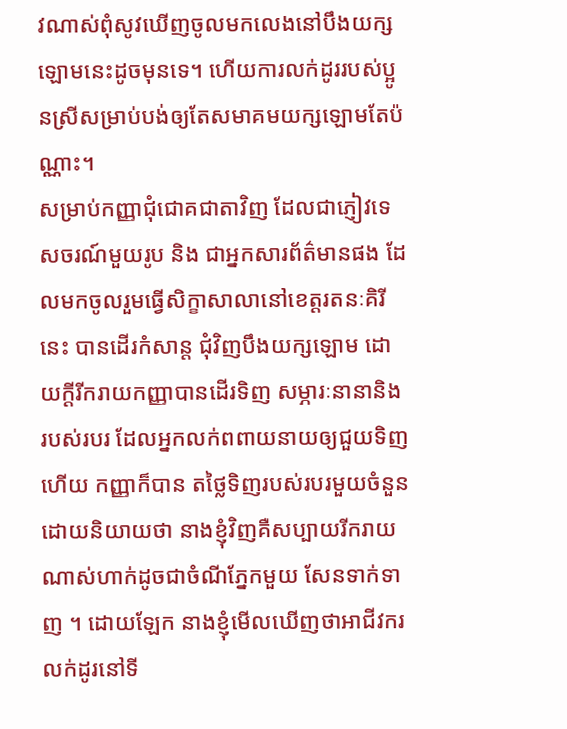វណាស់ពុំសូវឃើញចូលមកលេងនៅបឹងយក្សឡោមនេះដូចមុនទេ។ ហើយការលក់ដូររបស់ប្អូនស្រីសម្រាប់បង់ឲ្យតែសមាគមយក្សឡោមតែប៉ណ្ណាះ។
សម្រាប់កញ្ញាជុំជោគជាតាវិញ ដែលជាភ្ញៀវទេសចរណ៍មួយរូប និង ជាអ្នកសារព័ត៌មានផង ដែលមកចូលរួមធ្វើសិក្ខាសាលានៅខេត្តរតនៈគិរីនេះ បានដើរកំសាន្ត ជុំវិញបឹងយក្សឡោម ដោយក្តីរីករាយកញ្ញាបានដើរទិញ សម្ភារៈនានានិង របស់របរ ដែលអ្នកលក់ពពាយនាយឲ្យជួយទិញ ហើយ កញ្ញាក៏បាន តថ្លៃទិញរបស់របរមួយចំនួន ដោយនិយាយថា នាងខ្ញុំវិញគឺសប្បាយរីករាយណាស់ហាក់ដូចជាចំណីភ្នែកមួយ សែនទាក់ទាញ ។ ដោយឡែក នាងខ្ញុំមើលឃើញថាអាជីវករលក់ដូរនៅទី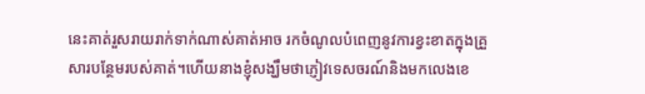នេះគាត់រួសរាយរាក់ទាក់ណាស់គាត់អាច រកចំណូលបំពេញនូវការខ្វះខាតក្នុងគ្រួសារបន្ថែមរបស់គាត់។ហើយនាងខ្ញុំសង្ឃឹមថាភ្ញៀវទេសចរណ៍និងមកលេងខេ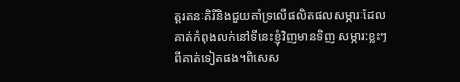ត្តរតនៈគិរីនិងជួយគាំទ្រលើផលិតផលសម្ភារៈដែលគាត់កំពុងលក់នៅទីនេះខ្ញុំវិញមានទិញ សម្ភារ:ខ្លះៗពីគាត់ទៀតផង។ពិសេស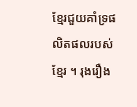ខ្មែរជួយគាំទ្រផលិតផលរបស់ខ្មែរ ។ រុងរឿង